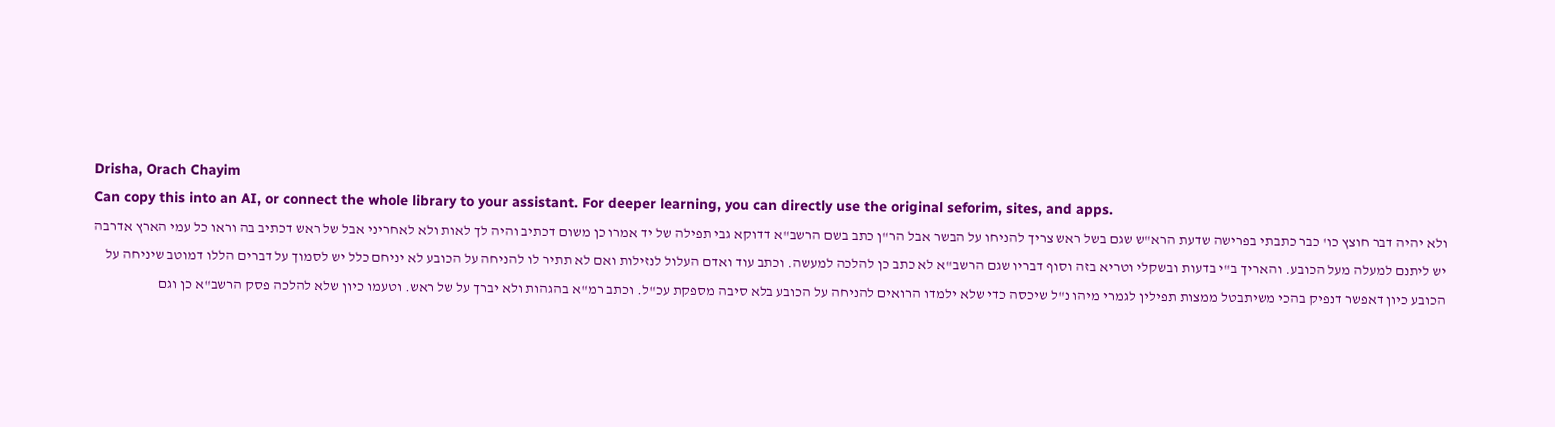Drisha, Orach Chayim
Can copy this into an AI, or connect the whole library to your assistant. For deeper learning, you can directly use the original seforim, sites, and apps.
ולא יהיה דבר חוצץ כו' כבר כתבתי בפרישה שדעת הרא"ש שגם בשל ראש צריך להניחו על הבשר אבל הר"ן כתב בשם הרשב"א דדוקא גבי תפילה של יד אמרו כן משום דכתיב והיה לך לאות ולא לאחריני אבל של ראש דכתיב בה וראו כל עמי הארץ אדרבה יש ליתנם למעלה מעל הכובע. והאריך ב"י בדעות ובשקלי וטריא בזה וסוף דבריו שגם הרשב"א לא כתב כן להלכה למעשה. וכתב עוד ואדם העלול לנזילות ואם לא תתיר לו להניחה על הכובע לא יניחם כלל יש לסמוך על דברים הללו דמוטב שיניחה על הכובע כיון דאפשר דנפיק בהכי משיתבטל ממצות תפילין לגמרי מיהו נ"ל שיכסה כדי שלא ילמדו הרואים להניחה על הכובע בלא סיבה מספקת עכ"ל. וכתב רמ"א בהגהות ולא יברך על של ראש. וטעמו כיון שלא להלכה פסק הרשב"א כן וגם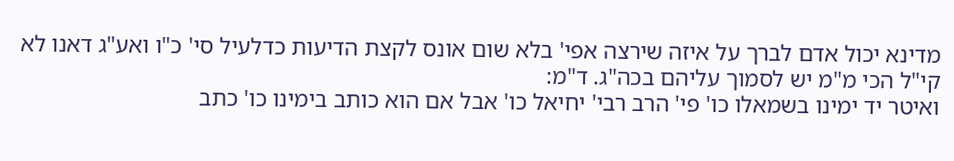מדינא יכול אדם לברך על איזה שירצה אפי' בלא שום אונס לקצת הדיעות כדלעיל סי' כ"ו ואע"ג דאנו לא קי"ל הכי מ"מ יש לסמוך עליהם בכה"ג. ד"מ:
ואיטר יד ימינו בשמאלו כו' פי' הרב רבי' יחיאל כו' אבל אם הוא כותב בימינו כו' כתב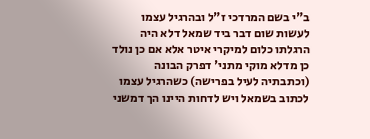ב"י בשם המרדכי ז"ל ובהרגיל עצמו לעשות שום דבר ביד שמאל דלא היה הרגלתו כלום למיקרי איטר אלא אם כן נולד כן מדלא מוקי מתני' דפרק הבונה (וכתבתיה לעיל בפרישה) כשהרגיל עצמו לכתוב בשמאל ויש לדחות היינו הך דמשני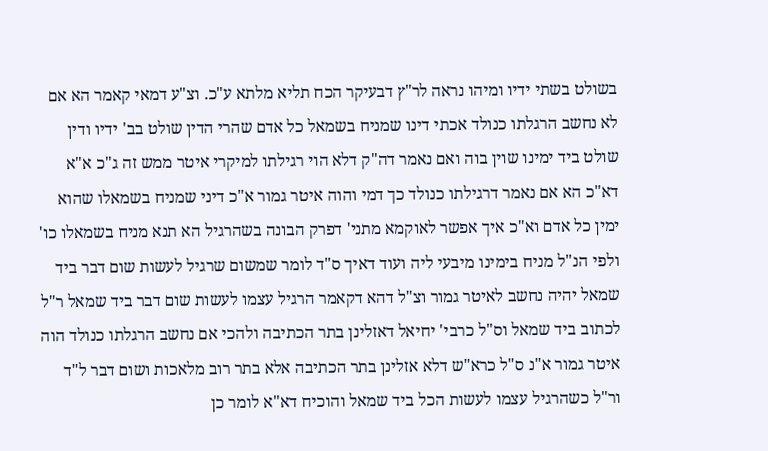בשולט בשתי ידיו ומיהו נראה לר"ץ דבעיקר הכח תליא מלתא ע"כ. וצ"ע דמאי קאמר הא אם לא נחשב הרגלתו כנולד אכתי דינו שמניח בשמאל כל אדם שהרי הדין שולט בב' ידיו ודין שולט ביד ימינו שוין בוה ואם נאמר דה"ק דלא הוי רגילתו למיקרי איטר ממש זה ג"כ א"א דא"כ הא אם נאמר דרגילתו כנולד כך דמי והוה איטר גמור א"כ דיני שמניח בשמאלו שהוא ימין כל אדם וא"כ איך אפשר לאוקמא מתני' דפרק הבונה בשהרגיל הא תנא מניח בשמאלו כו' ולפי הנ"ל מניח בימינו מיבעי ליה ועוד דאיך ס"ד לומר שמשום שרגיל לעשות שום דבר ביד שמאל יהיה נחשב לאיטר גמור וצ"ל דהא דקאמר הרגיל עצמו לעשות שום דבר ביד שמאל ר"ל לכתוב ביד שמאל וס"ל כרבי' יחיאל דאזלינן בתר הכתיבה ולהכי אם נחשב הרגלתו כנולד הוה איטר גמור א"נ ס"ל כרא"ש דלא אזלינן בתר הכתיבה אלא בתר רוב מלאכות ושום דבר ל"ד ור"ל כשהרגיל עצמו לעשות הכל ביד שמאל והוכיח דא"א לומר כן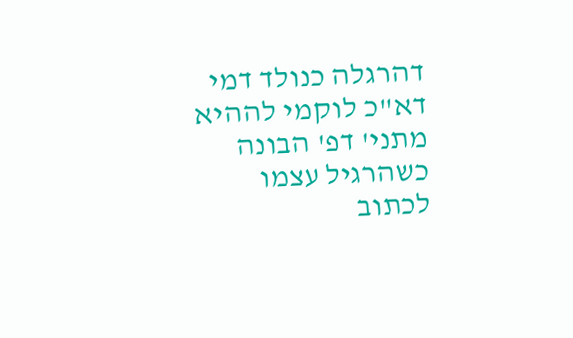דהרגלה כנולד דמי דא"כ לוקמי לההיא מתני' דפ' הבונה כשהרגיל עצמו לכתוב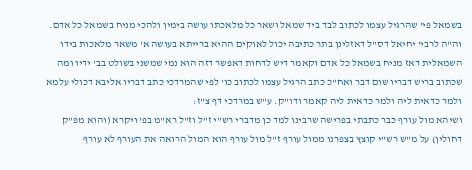בשמאל פי' שהרגיל עצמו לכתוב לבד ביד שמאל ושאר כל מלאכתו עושה בימין ולהכי מניח בשמאל כל אדם. וה"ה לרבי' יחיאל דס"ל דאזלינן בתר כתיבה יכול לאוקים ההיא ברייתא בעושה א' משאר מלאכות בידו השמאלית דאז מניח בשמאל כל אדם וקאמר דיש לדחות דאפשר דזה הוא נמי שמשני בשולט בב' ידיו ומה שכתוב בריש דבריו שום דבר ואח"כ כתב הרגיל עצמו לכתוב כו' לפי שהמרדכי כתב דבריו אליבא דכולי עלמא ולמר כדאית ליה ולמר כדאית ליה קאמר ודו"ק. ע"ש במרדכי דף צ"ז:
ושיהא מול עורף כבר כתבתי בפרישה שרבינו למד כן מדברי רש"י ז"ל וז"ל רא"מ בפ' ויקרא (והוא מפ"ק דחולין) על מ"ש רש"י קוצץ בצפרנו ממול עורף ז"ל מול עורף הוא המול הרואה את העורף לא עורף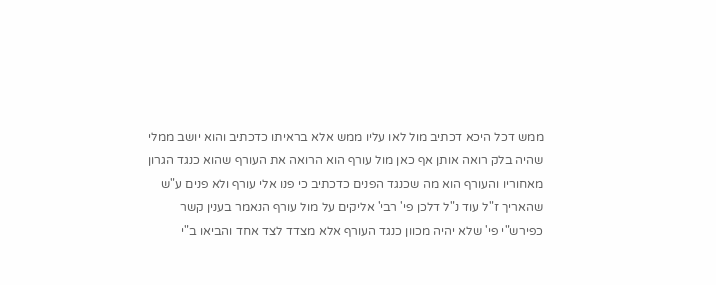ממש דכל היכא דכתיב מול לאו עליו ממש אלא בראיתו כדכתיב והוא יושב ממלי שהיה בלק רואה אותן אף כאן מול עורף הוא הרואה את העורף שהוא כנגד הגרון מאחוריו והעורף הוא מה שכנגד הפנים כדכתיב כי פנו אלי עורף ולא פנים ע"ש שהאריך ז"ל עוד נ"ל דלכן פי' רבי' אליקים על מול עורף הנאמר בענין קשר כפירש"י פי' שלא יהיה מכוון כנגד העורף אלא מצדד לצד אחד והביאו ב"י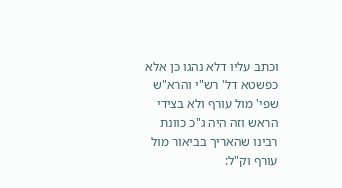וכתב עליו דלא נהגו כן אלא כפשטא דל' רש"י והרא"ש שפי' מול עורף ולא בצידי הראש וזה היה ג"כ כוונת רבינו שהאריך בביאור מול עורף וק"ל: